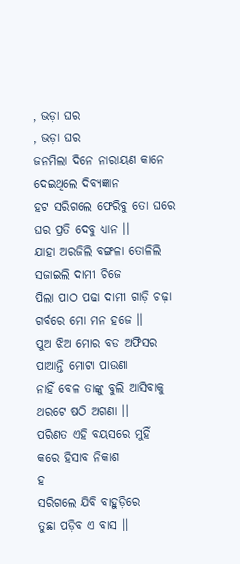, ଭଡ଼ା ଘର
, ଭଡ଼ା ଘର
ଜନମିଲା ଦିନେ ନାରାୟଣ କାନେ
ଦେଇଥିଲେ ଦିବ୍ୟଜ୍ଞାନ
ହଟ ସରିଗଲେ ଫେରିବୁ ତୋ ଘରେ
ଘର ପ୍ରତି ଦେବୁ ଧ୍ୟାନ ।।
ଯାହା ଅରଜିଲି ବଙ୍ଗଳା ତୋଳିଲି
ସଜାଇଲି ଦାମୀ ଚିଜେ
ପିଲା ପାଠ ପଢା ଦାମୀ ଗାଡ଼ି ଚଢ଼ା
ଗର୍ବରେ ମୋ ମନ ହଜେ ।।
ପୁଅ ଝିଅ ମୋର ବଡ ଅଫିସର
ପାଆନ୍ତି ମୋଟା ପାଉଣା
ନାହିଁ ବେଳ ତାଙ୍କୁ ବୁଲି ଆସିବାକୁ
ଥରଟେ ଷଠି ଅଗଣା ।।
ପରିଣତ ଏହି ବୟସରେ ମୁହିଁ
କରେ ହିସାବ ନିକାଶ
ହ
ସରିଗଲେ ଯିବି ବାହୁଡ଼ିରେ
ତୁଛା ପଡ଼ିବ ଏ ବାସ ।।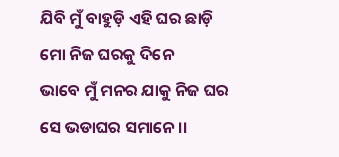ଯିବି ମୁଁ ବାହୁଡ଼ି ଏହି ଘର ଛାଡ଼ି
ମୋ ନିଜ ଘରକୁ ଦିନେ
ଭାବେ ମୁଁ ମନର ଯାକୁ ନିଜ ଘର
ସେ ଭଡାଘର ସମାନେ ।।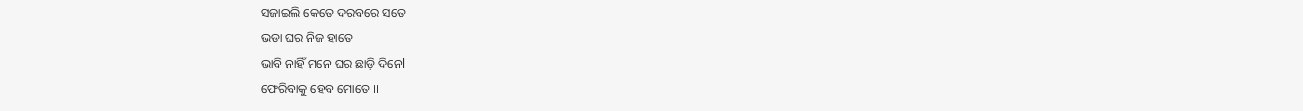ସଜାଇଲି କେତେ ଦରବରେ ସତେ
ଭଡା ଘର ନିଜ ହାତେ
ଭାବି ନାହିଁ ମନେ ଘର ଛାଡ଼ି ଦିନେl
ଫେରିବାକୁ ହେବ ମୋତେ ।।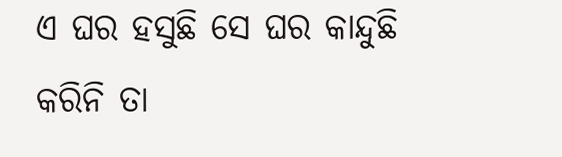ଏ ଘର ହସୁଛି ସେ ଘର କାନ୍ଦୁଛି
କରିନି ତା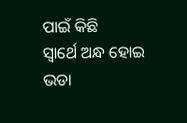ପାଇଁ କିଛି
ସ୍ଵାର୍ଥେ ଅନ୍ଧ ହୋଇ ଭଡା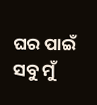ଘର ପାଇଁ
ସବୁ ମୁଁ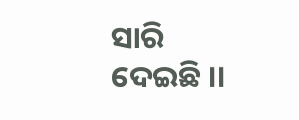ସାରି ଦେଇଛି ।।